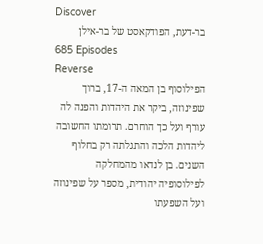Discover
בר-דעת, הפודקאסט של בר-אילן
685 Episodes
Reverse
הפילוסוף בן המאה ה-17, ברוך שפינוזה, ביקר את היהדות והפנה לה עורף ועל כך הוחרם. תרומתו החשובה ליהדות הלכה והתגלתה רק בחלוף השנים. בן לנדאו מהמחלקה לפילוסופיה יהודית, מספר על שפינוזה ועל השפעתו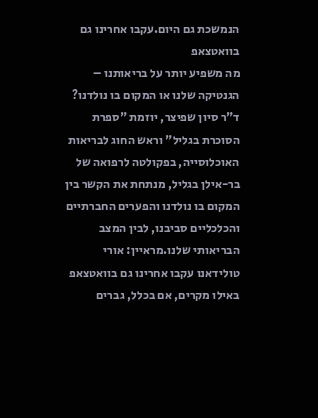הנמשכת גם היום.עקבו אחרינו גם בוואטצאפ
מה משפיע יותר על בריאותנו – הגנטיקה שלנו או המקום בו נולדנו? ד"ר סיון שפיצר, יוזמת "ספרת הסוכרת בגליל" וראש החוג לבריאות האוכלוסייה, בפקולטה לרפואה של בר-אילן בגליל, מנתחת את הקשר בין המקום בו נולדנו והפערים החברתיים והכלכליים סביבנו, לבין המצב הבריאותי שלנו.מראיין: אורי טולידאנו עקבו אחרינו גם בוואטצאפ
באילו מקרים, אם בכלל, גברים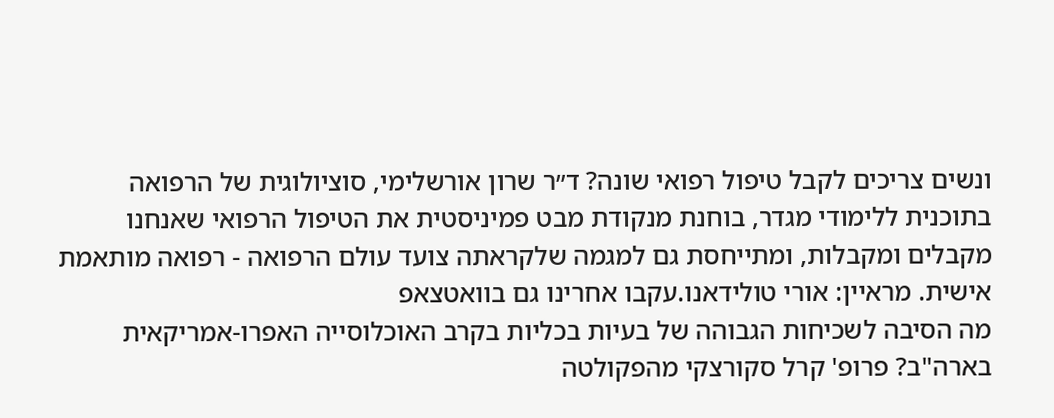ונשים צריכים לקבל טיפול רפואי שונה? ד״ר שרון אורשלימי, סוציולוגית של הרפואה בתוכנית ללימודי מגדר, בוחנת מנקודת מבט פמיניסטית את הטיפול הרפואי שאנחנו מקבלים ומקבלות, ומתייחסת גם למגמה שלקראתה צועד עולם הרפואה - רפואה מותאמת אישית. מראיין: אורי טולידאנו.עקבו אחרינו גם בוואטצאפ
מה הסיבה לשכיחות הגבוהה של בעיות בכליות בקרב האוכלוסייה האפרו-אמריקאית בארה"ב? פרופ' קרל סקורצקי מהפקולטה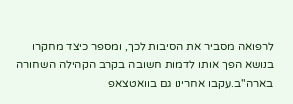לרפואה מסביר את הסיבות לכך, ומספר כיצד מחקרו בנושא הפך אותו לדמות חשובה בקרב הקהילה השחורה בארה"ב.עקבו אחרינו גם בוואטצאפ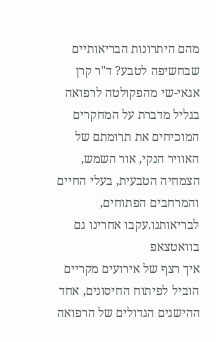מהם היתרונות הבריאותיים שבחשיפה לטבע? ד"ר קרן אגאי-שי מהפקולטה לרפואה בגליל מדברת על המחקרים המוכיחים את תרומתם של האוויר הנקי, אור השמש, הצמחיה הטבעית, בעלי החיים והמרחבים הפתוחים, לבריאותנו.עקבו אחרינו גם בוואטצאפ
איך רצף של אירועים מקריים הוביל לפיתוח החיסונים, אחד ההישגים הגדולים של הרפואה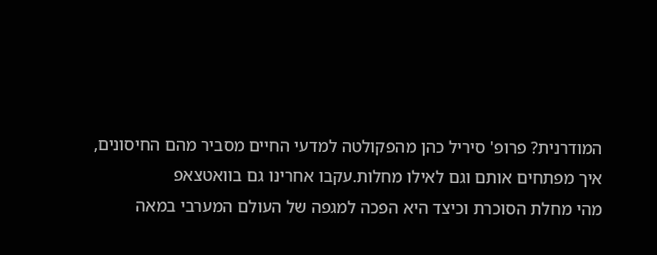המודרנית? פרופ' סיריל כהן מהפקולטה למדעי החיים מסביר מהם החיסונים, איך מפתחים אותם וגם לאילו מחלות.עקבו אחרינו גם בוואטצאפ
מהי מחלת הסוכרת וכיצד היא הפכה למגפה של העולם המערבי במאה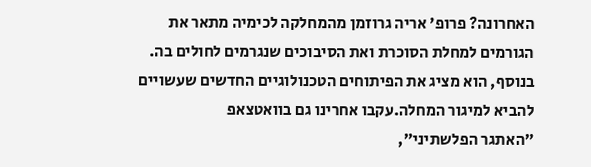האחרונה? פרופ' אריה גרוזמן מהמחלקה לכימיה מתאר את הגורמים למחלת הסוכרת ואת הסיבוכים שנגרמים לחולים בה. בנוסף, הוא מציג את הפיתוחים הטכנולוגיים החדשים שעשויים להביא למיגור המחלה.עקבו אחרינו גם בוואטצאפ
״האתגר הפלשתיני״,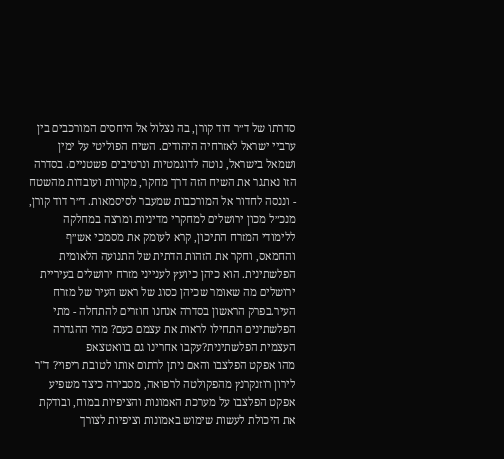סדרתו של ד״ר דוד קורן, בה נצלול אל היחסים המורכבים בין ערביי ישראל לאזרחיה היהודים. השיח הפוליטי על ימין ושמאל בישראל, נוטה לדוגמטיות ונרטיבים פשטניים. בסדרה הזו נאתגר את השיח הזה דרך מחקר, מקורות ועובדות מהשטח - וננסה לחדור אל המורכבות שמעבר לסיסמאות. ד״ר דוד קורן, מנכ״ל מכון ירושלים למחקרי מדיניות ומרצה במחלקה ללימודי המזרח התיכון, קרא לעומק את מסמכי אש״ף והחמאס, וחקר את הזהות הדתית של התנועה הלאומית הפלשתינית. הוא כיהן כיועץ לענייני מזרח ירושלים בעיריית ירושלים מה שאומר שכיהן כסוג של ראש העיר של מזרח העיר.בפרק הראשון בסדרה אנחנו חוזרים להתחלה - מתי הפלשתינים התחילו לראות את עצמם כעם? מהי ההגדרה העצמית הפלשתינית?עקבו אחרינו גם בוואטצאפ
מהו אפקט הפלצבו והאם ניתן לרתום אותו לטובת ריפוי? ד"ר לירון רוזנקרנץ מהפקולטה לרפואה, מסבירה כיצד משפיע אפקט הפלצבו על מערכת האמונות והציפיות במוח, ובודקת את היכולת לעשות שימוש באמונות וציפיות לצורך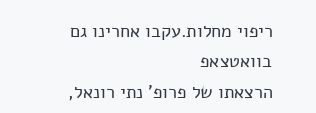ריפוי מחלות.עקבו אחרינו גם בוואטצאפ
הרצאתו של פרופ' נתי רונאל,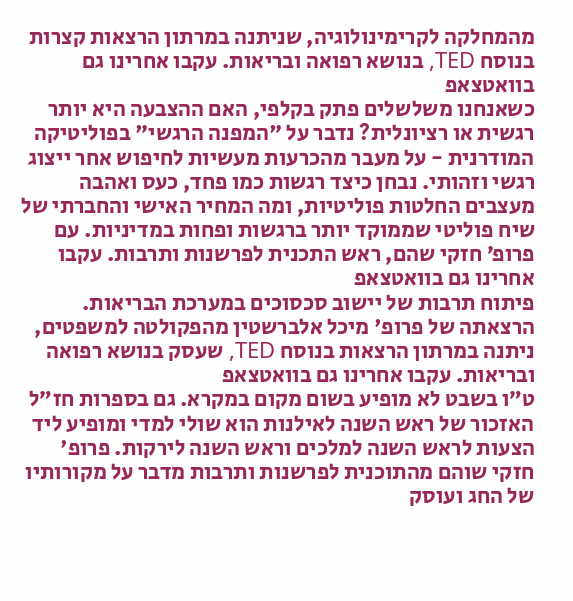מהמחלקה לקרימינולוגיה, שניתנה במרתון הרצאות קצרות בנוסח TED, בנושא רפואה ובריאות. עקבו אחרינו גם בוואטצאפ
כשאנחנו משלשלים פתק בקלפי, האם ההצבעה היא יותר רגשית או רציונלית? נדבר על "המפנה הרגשי" בפוליטיקה המודרנית - על מעבר מהכרעות מעשיות לחיפוש אחר ייצוג רגשי וזהותי. נבחן כיצד רגשות כמו פחד, כעס ואהבה מעצבים החלטות פוליטיות, ומה המחיר האישי והחברתי של שיח פוליטי שממוקד יותר ברגשות ופחות במדיניות. עם פרופ׳ חזקי שהם, ראש התכנית לפרשנות ותרבות. עקבו אחרינו גם בוואטצאפ
פיתוח תרבות של יישוב סכסוכים במערכת הבריאות. הרצאתה של פרופ' מיכל אלברשטין מהפקולטה למשפטים, ניתנה במרתון הרצאות בנוסח TED, שעסק בנושא רפואה ובריאות. עקבו אחרינו גם בוואטצאפ
ט״ו בשבט לא מופיע בשום מקום במקרא. גם בספרות חז״ל האזכור של ראש השנה לאילנות הוא שולי למדי ומופיע ליד הצעות לראש השנה למלכים וראש השנה לירקות. פרופ' חזקי שוהם מהתוכנית לפרשנות ותרבות מדבר על מקורותיו של החג ועוסק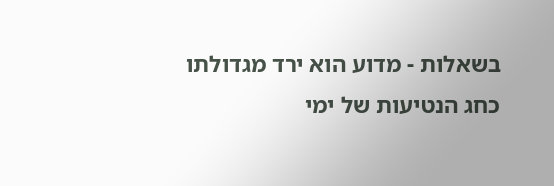בשאלות - מדוע הוא ירד מגדולתו כחג הנטיעות של ימי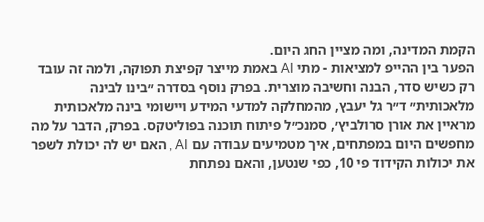הקמת המדינה, ומה מציין החג היום.
הפער בין ההייפ למציאות - מתי AI באמת מייצר קפיצת תפוקה, ולמה זה עובד רק כשיש סדר, הבנה וחשיבה מוצרית. בפרק נוסף בסדרה ״בינו לבינה מלאכותית״ ד״ר גל יעבץ, מהמחלקה למדעי המידע ויישומי בינה מלאכותית מראיין את אורן סרולביץ׳, סמנכ״ל פיתוח תוכנה בפוליטקס. בפרק, הדבר על מה מחפשים היום במפתחים, איך מטמיעים עבודה עם AI , האם יש לה יכולת לשפר את יכולות הקידוד פי 10, כפי שנטען, והאם נפתחת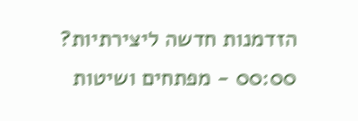הזדמנות חדשה ליצירתיות? 00:00 - מפתחים ושיטות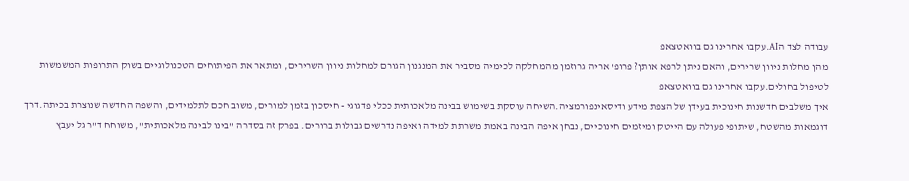עבודה לצד הAI.עקבו אחרינו גם בוואטצאפ
מהן מחלות ניוון שרירים, והאם ניתן לרפא אותן? פרופ' אריה גרוזמן מהמחלקה לכימיה מסביר את המנגנון הגורם למחלות ניוון השרירים, ומתאר את הפיתוחים הטכנולוגיים בשוק התרופות המשמשות לטיפול בחולים.עקבו אחרינו גם בוואטצאפ
איך משלבים חדשנות חינוכית בעידן של הצפת מידע ודיסאינפורמציה.השיחה עוסקת בשימוש בבינה מלאכותית ככלי פדגוגי - חיסכון בזמן למורים, משוב חכם לתלמידים, והשפה החדשה שנוצרת בכיתה.דרך דוגמאות מהשטח, שיתופי פעולה עם הייטק ומיזמים חינוכיים, נבחן איפה הבינה באמת משרתת למידה ואיפה נדרשים גבולות ברורים. בפרק זה בסדרה "בינו לבינה מלאכותית", משוחח ד"ר גל יעבץ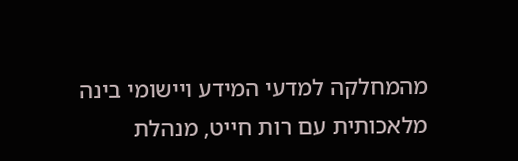מהמחלקה למדעי המידע ויישומי בינה מלאכותית עם רות חייט, מנהלת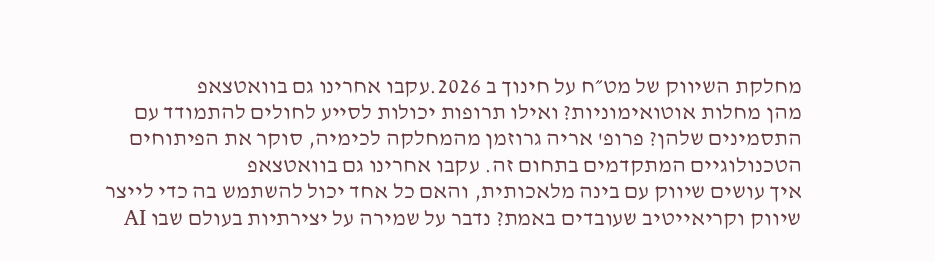מחלקת השיווק של מט״ח על חינוך ב 2026.עקבו אחרינו גם בוואטצאפ
מהן מחלות אוטואימוניות? ואילו תרופות יכולות לסייע לחולים להתמודד עם התסמינים שלהן? פרופ' אריה גרוזמן מהמחלקה לכימיה, סוקר את הפיתוחים הטכנולוגיים המתקדמים בתחום זה. עקבו אחרינו גם בוואטצאפ
איך עושים שיווק עם בינה מלאכותית, והאם כל אחד יכול להשתמש בה כדי לייצר שיווק וקריאייטיב שעובדים באמת? נדבר על שמירה על יצירתיות בעולם שבו AI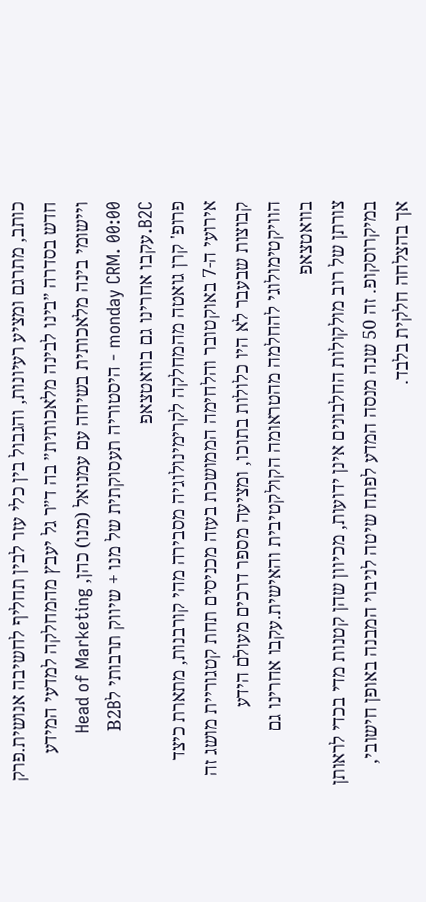כותב, מתרגם ומציע רעיונות, והגבול בין כלי עזר לבין תחליף לחשיבה אנושית.פרק חדש בסדרה ״בינו לבינה מלאכותית״ בה ד״ר גל יעבץ מהמחלקה למדעי המידע ויישומי בינה מלאכותית בשיחה עם עמנואל (מנו) כהן, Head of Marketing monday CRM. 00:00 - היסטוריה תעסוקתית של מנו + שיווק תרבותי לB2B B2C.עקבו אחרינו גם בוואטצאפ
פרופ' קרן גואטה מהמחלקה לקרימינולוגיה מסבירה מהי קורבנות, מתארת כיצד אירועי ה-7 באוקטובר והלחימה הממושכת בעזה מכניסים תחת קטגוריית מושג זה קבוצות שבעבר לא היו כלולות בתוכו, ומציעה מספר דרכים מעולם הידע הוויקטימולוגי להחלמה מהטראומה הקולקטיבית והאישית.עקבו אחרינו גם בוואטצאפ
צורתן של רוב מולקולות החלבונים אינן ידועות, מכיוון שהן קטנות מדי בכדי לראותן במיקרוסקופ. זה 50 שנה מנסה המדע לפתח שיטה לניבוי המבנה באופן חישובי, אך בהצלחה חלקית בלבד.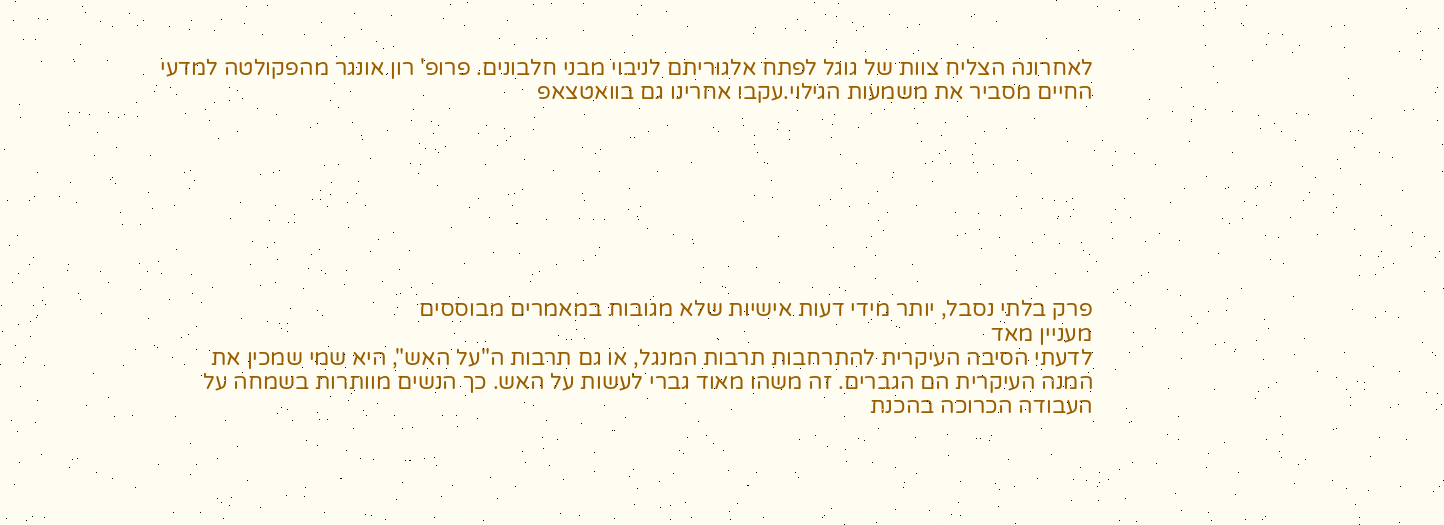לאחרונה הצליח צוות של גוגל לפתח אלגוריתם לניבוי מבני חלבונים. פרופ' רון אונגר מהפקולטה למדעי החיים מסביר את משמעות הגילוי.עקבו אחרינו גם בוואטצאפ








פרק בלתי נסבל, יותר מידי דעות אישיות שלא מגובות במאמרים מבוססים
מעניין מאד
לדעתי הסיבה העיקרית להתרחבות תרבות המנגל, או גם תרבות ה"על האש", היא שמי שמכין את המנה העיקרית הם הגברים. זה משהו מאוד גברי לעשות על האש. כך הנשים מוותרות בשמחה על העבודה הכרוכה בהכנת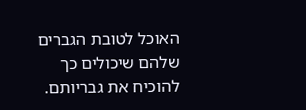האוכל לטובת הגברים שלהם שיכולים כך להוכיח את גבריותם.